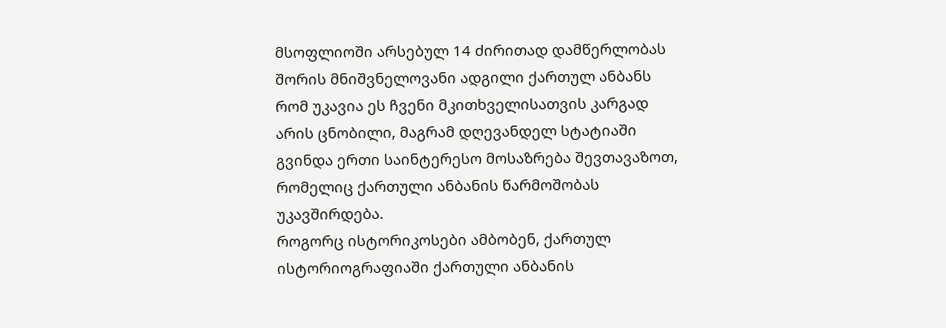მსოფლიოში არსებულ 14 ძირითად დამწერლობას შორის მნიშვნელოვანი ადგილი ქართულ ანბანს რომ უკავია ეს ჩვენი მკითხველისათვის კარგად არის ცნობილი, მაგრამ დღევანდელ სტატიაში გვინდა ერთი საინტერესო მოსაზრება შევთავაზოთ, რომელიც ქართული ანბანის წარმოშობას უკავშირდება.
როგორც ისტორიკოსები ამბობენ, ქართულ ისტორიოგრაფიაში ქართული ანბანის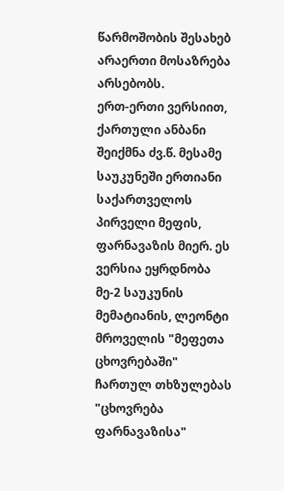წარმოშობის შესახებ არაერთი მოსაზრება არსებობს.
ერთ-ერთი ვერსიით, ქართული ანბანი შეიქმნა ძვ.წ. მესამე საუკუნეში ერთიანი საქართველოს პირველი მეფის, ფარნავაზის მიერ. ეს ვერსია ეყრდნობა მე-2 საუკუნის მემატიანის, ლეონტი მროველის "მეფეთა ცხოვრებაში" ჩართულ თხზულებას "ცხოვრება ფარნავაზისა"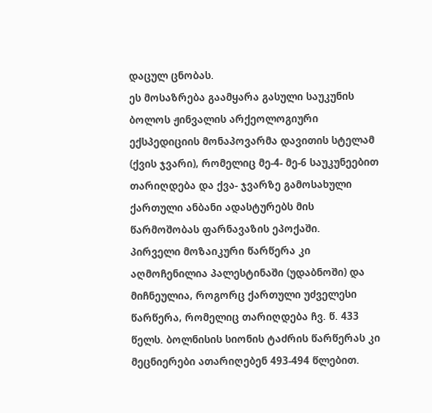დაცულ ცნობას.
ეს მოსაზრება გაამყარა გასული საუკუნის ბოლოს ჟინვალის არქეოლოგიური ექსპედიციის მონაპოვარმა დავითის სტელამ (ქვის ჯვარი), რომელიც მე-4- მე-6 საუკუნეებით თარიღდება და ქვა- ჯვარზე გამოსახული ქართული ანბანი ადასტურებს მის წარმოშობას ფარნავაზის ეპოქაში.
პირველი მოზაიკური წარწერა კი აღმოჩენილია პალესტინაში (უდაბნოში) და მიჩნეულია, როგორც ქართული უძველესი წარწერა, რომელიც თარიღდება ჩვ. წ. 433 წელს. ბოლნისის სიონის ტაძრის წარწერას კი მეცნიერები ათარიღებენ 493-494 წლებით.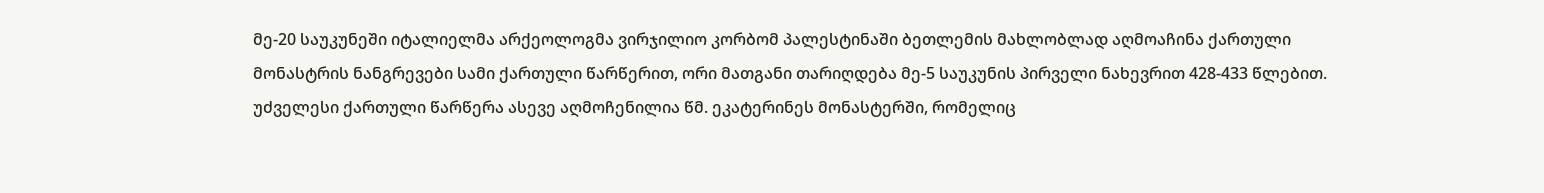მე-20 საუკუნეში იტალიელმა არქეოლოგმა ვირჯილიო კორბომ პალესტინაში ბეთლემის მახლობლად აღმოაჩინა ქართული მონასტრის ნანგრევები სამი ქართული წარწერით, ორი მათგანი თარიღდება მე-5 საუკუნის პირველი ნახევრით 428-433 წლებით. უძველესი ქართული წარწერა ასევე აღმოჩენილია წმ. ეკატერინეს მონასტერში, რომელიც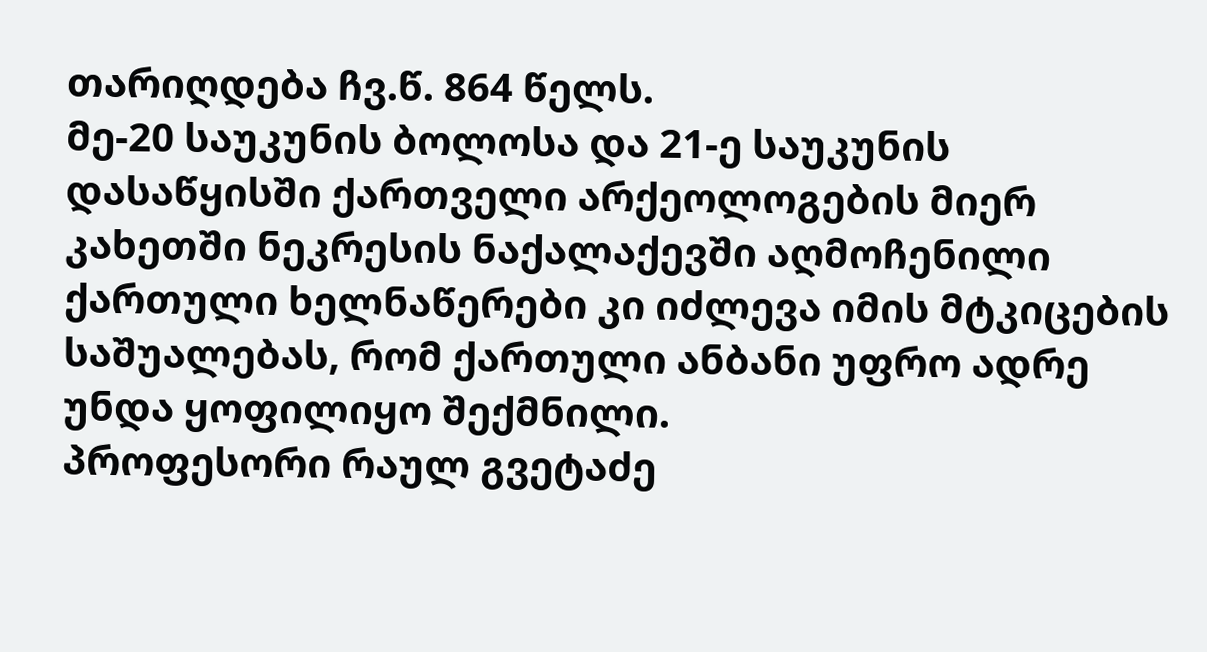თარიღდება ჩვ.წ. 864 წელს.
მე-20 საუკუნის ბოლოსა და 21-ე საუკუნის დასაწყისში ქართველი არქეოლოგების მიერ კახეთში ნეკრესის ნაქალაქევში აღმოჩენილი ქართული ხელნაწერები კი იძლევა იმის მტკიცების საშუალებას, რომ ქართული ანბანი უფრო ადრე უნდა ყოფილიყო შექმნილი.
პროფესორი რაულ გვეტაძე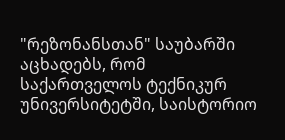"რეზონანსთან" საუბარში აცხადებს, რომ საქართველოს ტექნიკურ უნივერსიტეტში, საისტორიო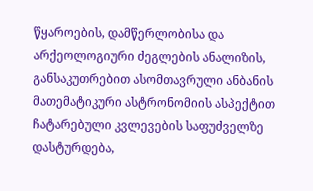წყაროების, დამწერლობისა და არქეოლოგიური ძეგლების ანალიზის, განსაკუთრებით ასომთავრული ანბანის მათემატიკური ასტრონომიის ასპექტით ჩატარებული კვლევების საფუძველზე დასტურდება,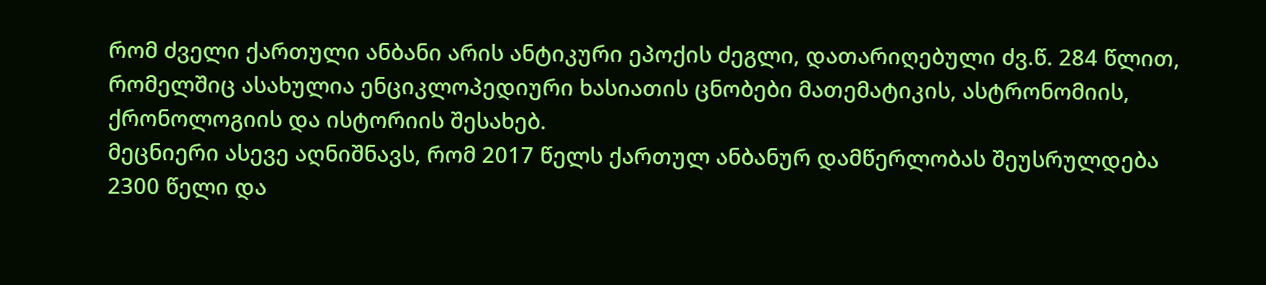რომ ძველი ქართული ანბანი არის ანტიკური ეპოქის ძეგლი, დათარიღებული ძვ.წ. 284 წლით, რომელშიც ასახულია ენციკლოპედიური ხასიათის ცნობები მათემატიკის, ასტრონომიის, ქრონოლოგიის და ისტორიის შესახებ.
მეცნიერი ასევე აღნიშნავს, რომ 2017 წელს ქართულ ანბანურ დამწერლობას შეუსრულდება 2300 წელი და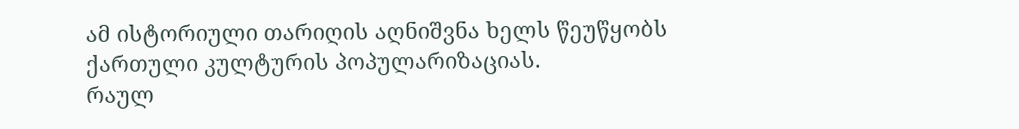ამ ისტორიული თარიღის აღნიშვნა ხელს წეუწყობს ქართული კულტურის პოპულარიზაციას.
რაულ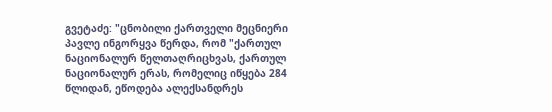გვეტაძე: "ცნობილი ქართველი მეცნიერი პავლე ინგორყვა წერდა, რომ "ქართულ ნაციონალურ წელთაღრიცხვას, ქართულ ნაციონალურ ერას, რომელიც იწყება 284 წლიდან, ეწოდება ალექსანდრეს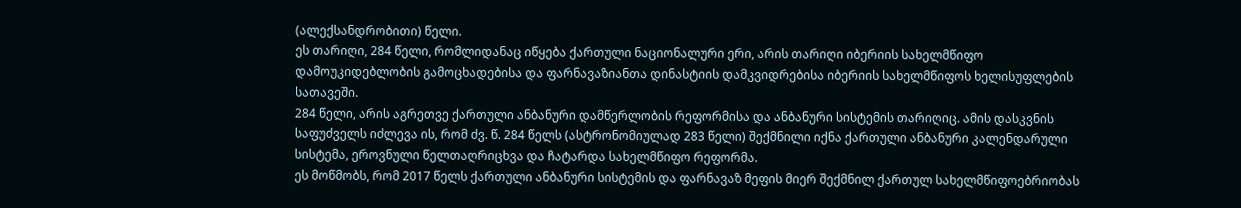(ალექსანდრობითი) წელი.
ეს თარიღი, 284 წელი, რომლიდანაც იწყება ქართული ნაციონალური ერი, არის თარიღი იბერიის სახელმწიფო დამოუკიდებლობის გამოცხადებისა და ფარნავაზიანთა დინასტიის დამკვიდრებისა იბერიის სახელმწიფოს ხელისუფლების სათავეში.
284 წელი, არის აგრეთვე ქართული ანბანური დამწერლობის რეფორმისა და ანბანური სისტემის თარიღიც. ამის დასკვნის საფუძველს იძლევა ის, რომ ძვ. წ. 284 წელს (ასტრონომიულად 283 წელი) შექმნილი იქნა ქართული ანბანური კალენდარული სისტემა, ეროვნული წელთაღრიცხვა და ჩატარდა სახელმწიფო რეფორმა.
ეს მოწმობს, რომ 2017 წელს ქართული ანბანური სისტემის და ფარნავაზ მეფის მიერ შექმნილ ქართულ სახელმწიფოებრიობას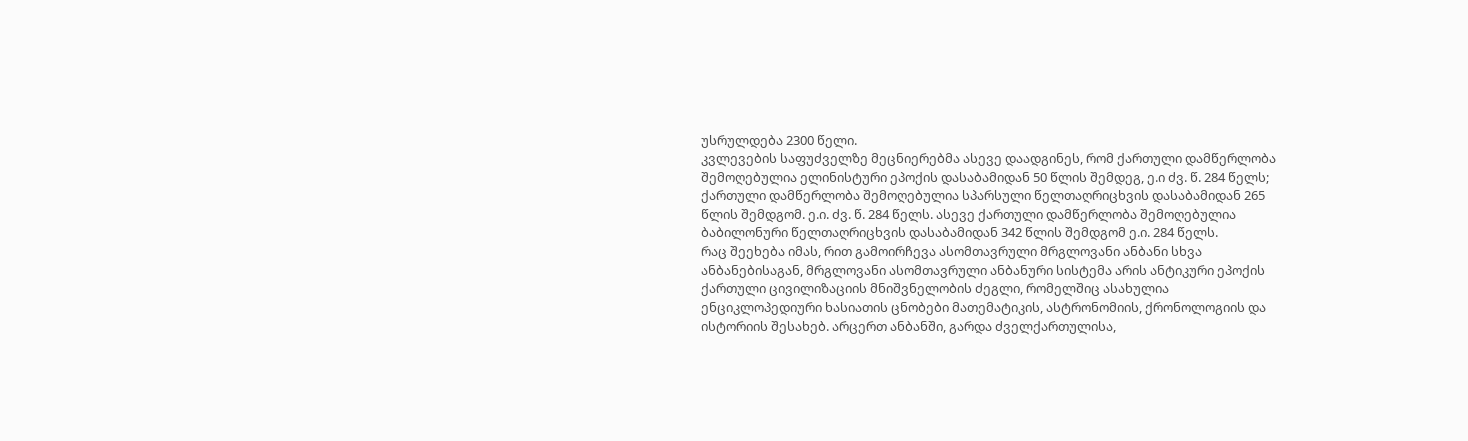უსრულდება 2300 წელი.
კვლევების საფუძველზე მეცნიერებმა ასევე დაადგინეს, რომ ქართული დამწერლობა შემოღებულია ელინისტური ეპოქის დასაბამიდან 50 წლის შემდეგ, ე.ი ძვ. წ. 284 წელს; ქართული დამწერლობა შემოღებულია სპარსული წელთაღრიცხვის დასაბამიდან 265 წლის შემდგომ. ე.ი. ძვ. წ. 284 წელს. ასევე ქართული დამწერლობა შემოღებულია ბაბილონური წელთაღრიცხვის დასაბამიდან 342 წლის შემდგომ ე.ი. 284 წელს.
რაც შეეხება იმას, რით გამოირჩევა ასომთავრული მრგლოვანი ანბანი სხვა ანბანებისაგან, მრგლოვანი ასომთავრული ანბანური სისტემა არის ანტიკური ეპოქის ქართული ცივილიზაციის მნიშვნელობის ძეგლი, რომელშიც ასახულია ენციკლოპედიური ხასიათის ცნობები მათემატიკის, ასტრონომიის, ქრონოლოგიის და ისტორიის შესახებ. არცერთ ანბანში, გარდა ძველქართულისა,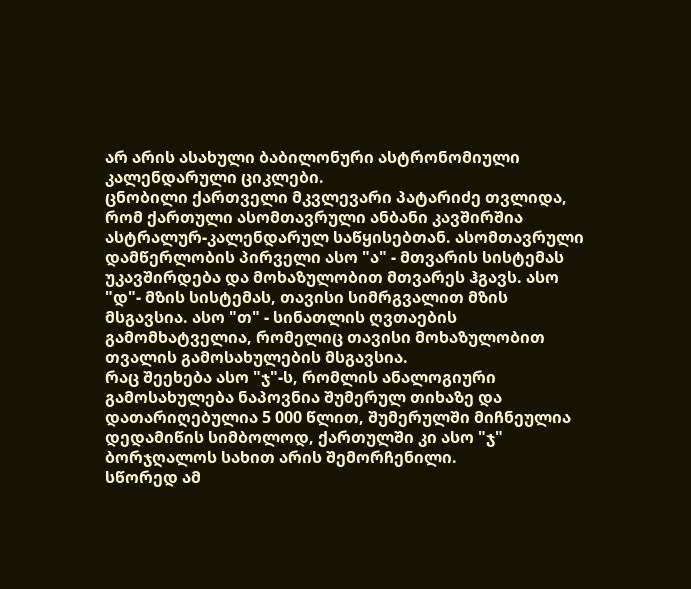არ არის ასახული ბაბილონური ასტრონომიული კალენდარული ციკლები.
ცნობილი ქართველი მკვლევარი პატარიძე თვლიდა, რომ ქართული ასომთავრული ანბანი კავშირშია ასტრალურ-კალენდარულ საწყისებთან. ასომთავრული დამწერლობის პირველი ასო "ა" - მთვარის სისტემას უკავშირდება და მოხაზულობით მთვარეს ჰგავს. ასო "დ"- მზის სისტემას, თავისი სიმრგვალით მზის მსგავსია. ასო "თ" - სინათლის ღვთაების გამომხატველია, რომელიც თავისი მოხაზულობით თვალის გამოსახულების მსგავსია.
რაც შეეხება ასო "ჯ"-ს, რომლის ანალოგიური გამოსახულება ნაპოვნია შუმერულ თიხაზე და დათარიღებულია 5 000 წლით, შუმერულში მიჩნეულია დედამიწის სიმბოლოდ, ქართულში კი ასო "ჯ" ბორჯღალოს სახით არის შემორჩენილი.
სწორედ ამ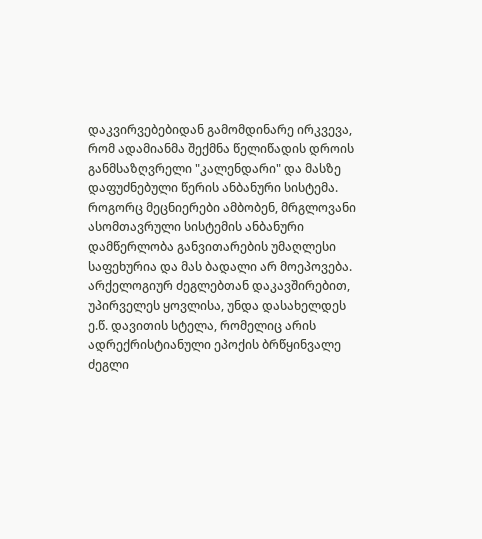დაკვირვებებიდან გამომდინარე ირკვევა, რომ ადამიანმა შექმნა წელიწადის დროის განმსაზღვრელი "კალენდარი" და მასზე დაფუძნებული წერის ანბანური სისტემა. როგორც მეცნიერები ამბობენ, მრგლოვანი ასომთავრული სისტემის ანბანური დამწერლობა განვითარების უმაღლესი საფეხურია და მას ბადალი არ მოეპოვება.
არქელოგიურ ძეგლებთან დაკავშირებით, უპირველეს ყოვლისა, უნდა დასახელდეს ე.წ. დავითის სტელა, რომელიც არის ადრექრისტიანული ეპოქის ბრწყინვალე ძეგლი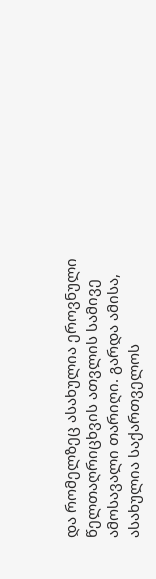და რომელზეც ასახულია ეროვნული წელთაღრიცხვის ათვლის სამივე ამოსავალი თარიღი. გარდა ამისა, ასახულია საქართველოს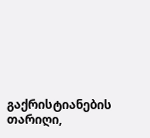გაქრისტიანების თარიღი,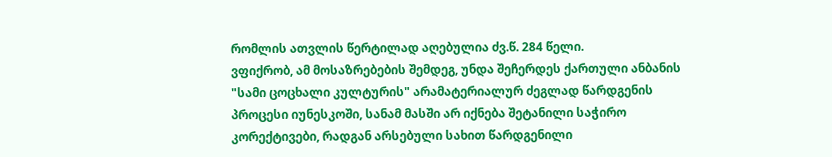რომლის ათვლის წერტილად აღებულია ძვ.წ. 284 წელი.
ვფიქრობ, ამ მოსაზრებების შემდეგ, უნდა შეჩერდეს ქართული ანბანის "სამი ცოცხალი კულტურის" არამატერიალურ ძეგლად წარდგენის პროცესი იუნესკოში, სანამ მასში არ იქნება შეტანილი საჭირო კორექტივები, რადგან არსებული სახით წარდგენილი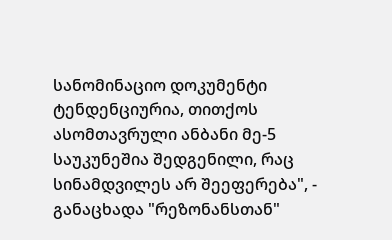სანომინაციო დოკუმენტი ტენდენციურია, თითქოს ასომთავრული ანბანი მე-5 საუკუნეშია შედგენილი, რაც სინამდვილეს არ შეეფერება", - განაცხადა "რეზონანსთან"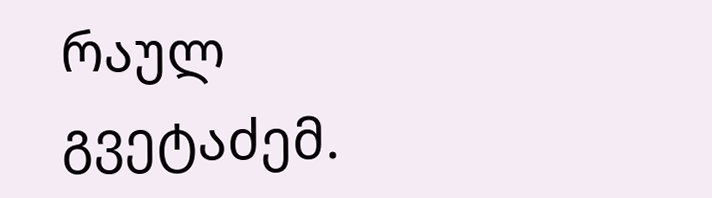რაულ გვეტაძემ.